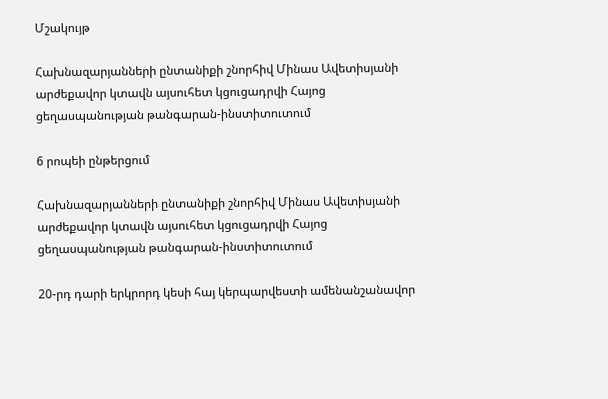Մշակույթ

Հախնազարյանների ընտանիքի շնորհիվ Մինաս Ավետիսյանի արժեքավոր կտավն այսուհետ կցուցադրվի Հայոց ցեղասպանության թանգարան-ինստիտուտում

6 րոպեի ընթերցում

Հախնազարյանների ընտանիքի շնորհիվ Մինաս Ավետիսյանի արժեքավոր կտավն այսուհետ կցուցադրվի Հայոց ցեղասպանության թանգարան-ինստիտուտում

20-րդ դարի երկրորդ կեսի հայ կերպարվեստի ամենանշանավոր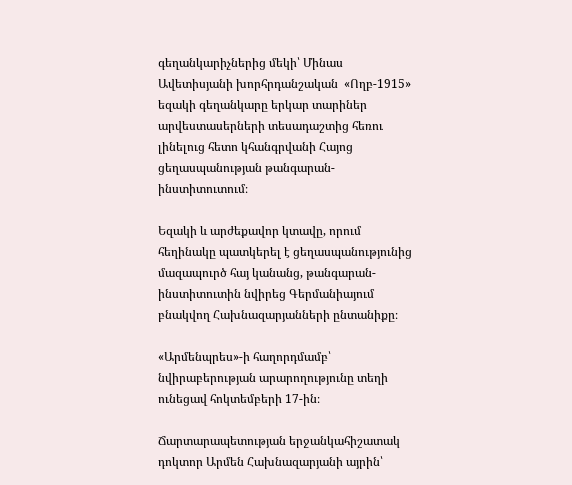գեղանկարիչներից մեկի՝ Մինաս Ավետիսյանի խորհրդանշական  «Ողբ-1915» եզակի գեղանկարը երկար տարիներ արվեստասերների տեսադաշտից հեռու լինելուց հետո կհանգրվանի Հայոց ցեղասպանության թանգարան-ինստիտուտում։

Եզակի և արժեքավոր կտավը, որում հեղինակը պատկերել է ցեղասպանությունից մազապուրծ հայ կանանց, թանգարան-ինստիտուտին նվիրեց Գերմանիայում բնակվող Հախնազարյանների ընտանիքը։

«Արմենպրես»-ի հաղորդմամբ՝ նվիրաբերության արարողությունը տեղի ունեցավ հոկտեմբերի 17-ին։

Ճարտարապետության երջանկահիշատակ դոկտոր Արմեն Հախնազարյանի այրին՝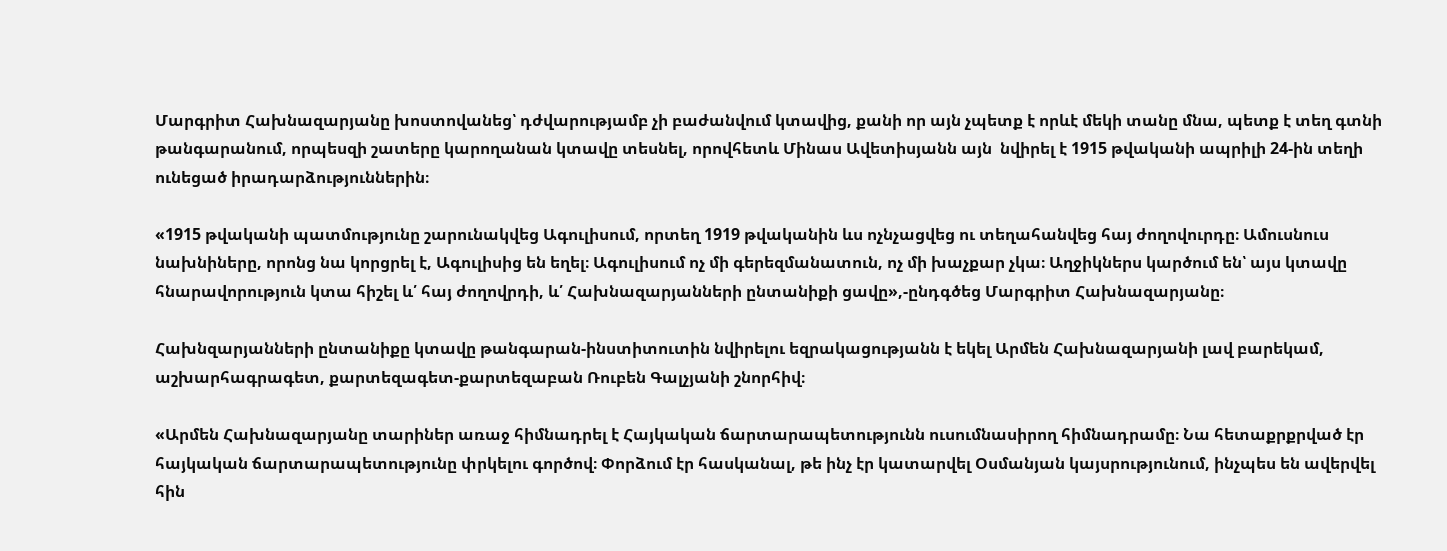Մարգրիտ Հախնազարյանը խոստովանեց՝ դժվարությամբ չի բաժանվում կտավից, քանի որ այն չպետք է որևէ մեկի տանը մնա, պետք է տեղ գտնի թանգարանում, որպեսզի շատերը կարողանան կտավը տեսնել, որովհետև Մինաս Ավետիսյանն այն  նվիրել է 1915 թվականի ապրիլի 24-ին տեղի ունեցած իրադարձություններին։

«1915 թվականի պատմությունը շարունակվեց Ագուլիսում, որտեղ 1919 թվականին ևս ոչնչացվեց ու տեղահանվեց հայ ժողովուրդը։ Ամուսնուս նախնիները, որոնց նա կորցրել է, Ագուլիսից են եղել։ Ագուլիսում ոչ մի գերեզմանատուն, ոչ մի խաչքար չկա։ Աղջիկներս կարծում են՝ այս կտավը հնարավորություն կտա հիշել և՛ հայ ժողովրդի, և՛ Հախնազարյանների ընտանիքի ցավը»,-ընդգծեց Մարգրիտ Հախնազարյանը։

Հախնզարյանների ընտանիքը կտավը թանգարան-ինստիտուտին նվիրելու եզրակացությանն է եկել Արմեն Հախնազարյանի լավ բարեկամ, աշխարհագրագետ, քարտեզագետ-քարտեզաբան Ռուբեն Գալչյանի շնորհիվ։

«Արմեն Հախնազարյանը տարիներ առաջ հիմնադրել է Հայկական ճարտարապետությունն ուսումնասիրող հիմնադրամը։ Նա հետաքրքրված էր  հայկական ճարտարապետությունը փրկելու գործով։ Փորձում էր հասկանալ, թե ինչ էր կատարվել Օսմանյան կայսրությունում, ինչպես են ավերվել հին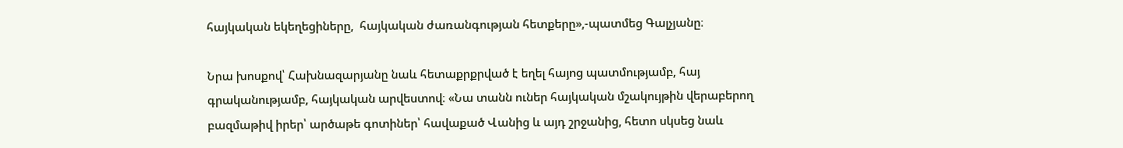հայկական եկեղեցիները,  հայկական ժառանգության հետքերը»,-պատմեց Գալչյանը։

Նրա խոսքով՝ Հախնազարյանը նաև հետաքրքրված է եղել հայոց պատմությամբ, հայ գրականությամբ, հայկական արվեստով։ «Նա տանն ուներ հայկական մշակույթին վերաբերող բազմաթիվ իրեր՝ արծաթե գոտիներ՝ հավաքած Վանից և այդ շրջանից, հետո սկսեց նաև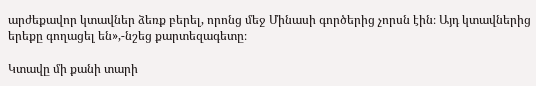արժեքավոր կտավներ ձեռք բերել, որոնց մեջ Մինասի գործերից չորսն էին։ Այդ կտավներից երեքը գողացել են»,-նշեց քարտեզագետը։

Կտավը մի քանի տարի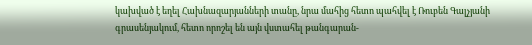կախված է եղել Հախնազարյանների տանը, նրա մահից հետո պահվել է Ռուբեն Գալչյանի գրասենյակում, հետո որոշել են այն վստահել թանգարան-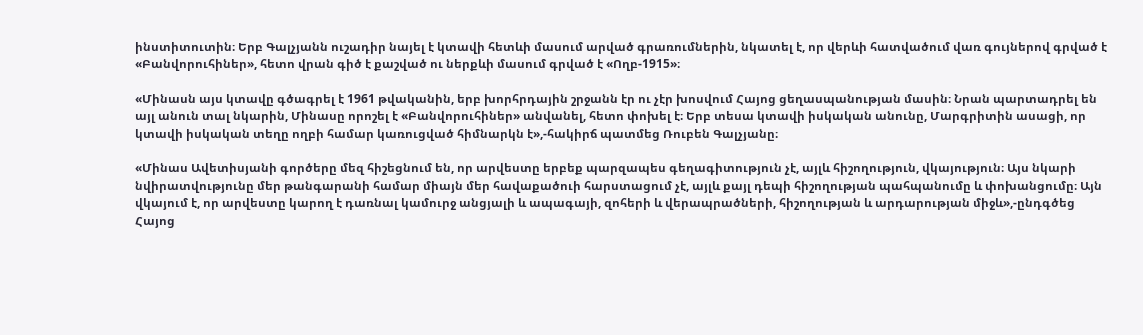ինստիտուտին։ Երբ Գալչյանն ուշադիր նայել է կտավի հետևի մասում արված գրառումներին, նկատել է, որ վերևի հատվածում վառ գույներով գրված է «Բանվորուհիներ», հետո վրան գիծ է քաշված ու ներքևի մասում գրված է «Ողբ-1915»։

«Մինասն այս կտավը գծագրել է 1961 թվականին, երբ խորհրդային շրջանն էր ու չէր խոսվում Հայոց ցեղասպանության մասին։ Նրան պարտադրել են այլ անուն տալ նկարին, Մինասը որոշել է «Բանվորուհիներ» անվանել, հետո փոխել է։ Երբ տեսա կտավի իսկական անունը, Մարգրիտին ասացի, որ կտավի իսկական տեղը ողբի համար կառուցված հիմնարկն է»,-հակիրճ պատմեց Ռուբեն Գալչյանը։

«Մինաս Ավետիսյանի գործերը մեզ հիշեցնում են, որ արվեստը երբեք պարզապես գեղագիտություն չէ, այլև հիշողություն, վկայություն։ Այս նկարի նվիրատվությունը մեր թանգարանի համար միայն մեր հավաքածուի հարստացում չէ, այլև քայլ դեպի հիշողության պահպանումը և փոխանցումը։ Այն վկայում է, որ արվեստը կարող է դառնալ կամուրջ անցյալի և ապագայի, զոհերի և վերապրածների, հիշողության և արդարության միջև»,-ընդգծեց Հայոց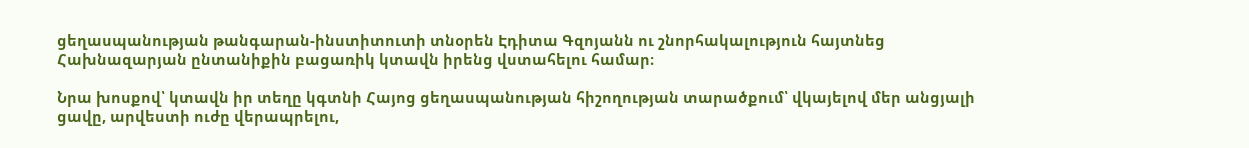ցեղասպանության թանգարան-ինստիտուտի տնօրեն Էդիտա Գզոյանն ու շնորհակալություն հայտնեց Հախնազարյան ընտանիքին բացառիկ կտավն իրենց վստահելու համար։

Նրա խոսքով՝ կտավն իր տեղը կգտնի Հայոց ցեղասպանության հիշողության տարածքում՝ վկայելով մեր անցյալի ցավը, արվեստի ուժը վերապրելու,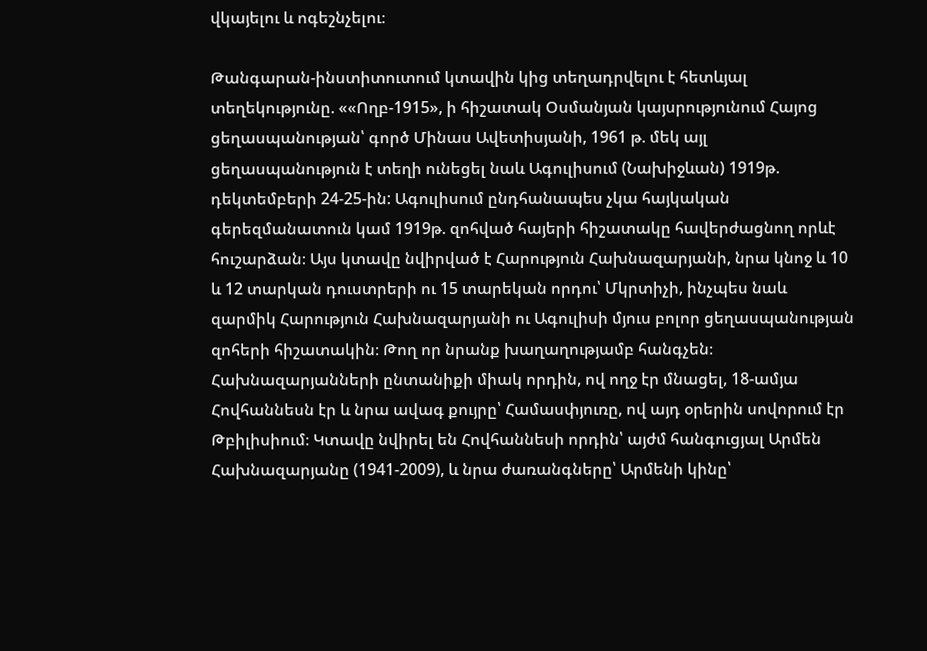վկայելու և ոգեշնչելու։

Թանգարան-ինստիտուտում կտավին կից տեղադրվելու է հետևյալ տեղեկությունը. ««Ողբ-1915», ի հիշատակ Օսմանյան կայսրությունում Հայոց ցեղասպանության՝ գործ Մինաս Ավետիսյանի, 1961 թ. մեկ այլ ցեղասպանություն է տեղի ունեցել նաև Ագուլիսում (Նախիջևան) 1919թ. դեկտեմբերի 24-25-ին: Ագուլիսում ընդհանապես չկա հայկական գերեզմանատուն կամ 1919թ. զոհված հայերի հիշատակը հավերժացնող որևէ հուշարձան։ Այս կտավը նվիրված է Հարություն Հախնազարյանի, նրա կնոջ և 10 և 12 տարկան դուստրերի ու 15 տարեկան որդու՝ Մկրտիչի, ինչպես նաև զարմիկ Հարություն Հախնազարյանի ու Ագուլիսի մյուս բոլոր ցեղասպանության զոհերի հիշատակին։ Թող որ նրանք խաղաղությամբ հանգչեն։ Հախնազարյանների ընտանիքի միակ որդին, ով ողջ էր մնացել, 18-ամյա Հովհաննեսն էր և նրա ավագ քույրը՝ Համասփյուռը, ով այդ օրերին սովորում էր Թբիլիսիում։ Կտավը նվիրել են Հովհաննեսի որդին՝ այժմ հանգուցյալ Արմեն Հախնազարյանը (1941-2009), և նրա ժառանգները՝ Արմենի կինը՝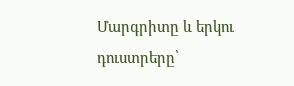Մարգրիտը և երկու դուստրերը՝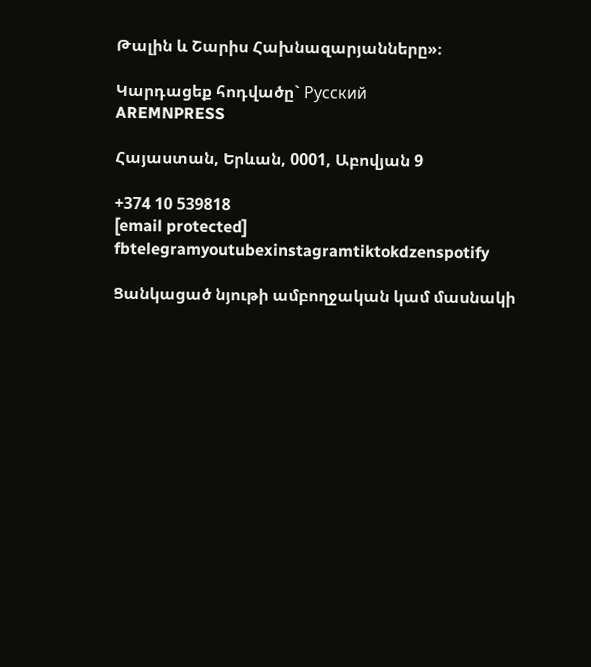Թալին և Շարիս Հախնազարյանները»։

Կարդացեք հոդվածը` Русский
AREMNPRESS

Հայաստան, Երևան, 0001, Աբովյան 9

+374 10 539818
[email protected]
fbtelegramyoutubexinstagramtiktokdzenspotify

Ցանկացած նյութի ամբողջական կամ մասնակի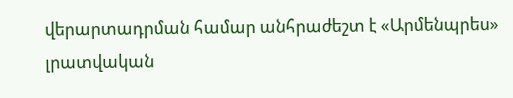վերարտադրման համար անհրաժեշտ է «Արմենպրես» լրատվական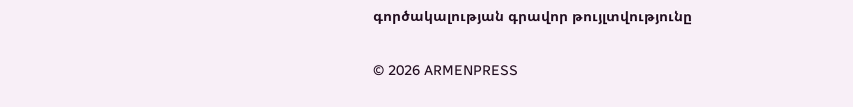գործակալության գրավոր թույլտվությունը

© 2026 ARMENPRESS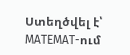Ստեղծվել է՝ MATEMAT-ում